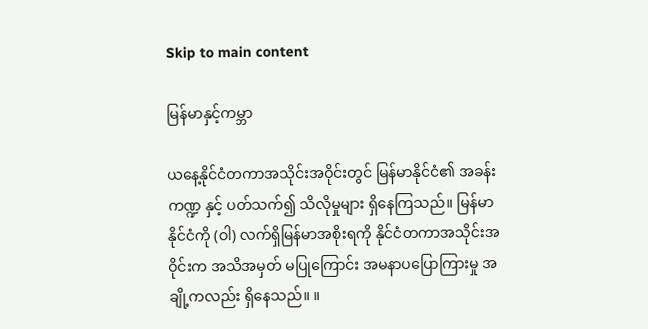Skip to main content

မြန်မာနှင့်ကမ္ဘာ

ယနေ့နိုင်ငံတကာအသိုင်းအဝိုင်းတွင် မြန်မာနိုင်ငံ၏ အခန်းကဏ္ဍ နှင့် ပတ်သက်၍ သိလိုမှုများ ရှိနေကြသည်။ မြန်မာနိုင်ငံကို (ဝါ) လက်ရှိမြန်မာအစိုးရကို နိုင်ငံတကာအသိုင်းအဝိုင်းက အသိအမှတ် မပြုကြောင်း အမနာပပြောကြားမှု အချို့ကလည်း ရှိနေသည်။ ။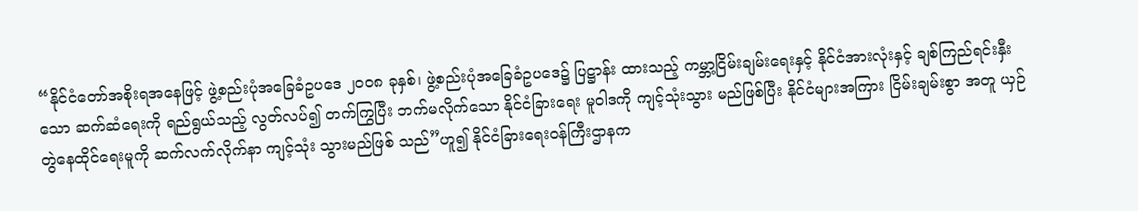“နိုင်ငံတော်အစိုးရအနေဖြင့် ဖွဲ့စည်းပုံအခြေခံဥပဒေ ၂၀၀၈ ခုနှစ်၊ ဖွဲ့စည်းပုံအခြေခံဥပဒေ၌ ပြဋ္ဌာန်း ထားသည့် ကမ္ဘာ့ငြိမ်းချမ်းရေးနှင့် နိုင်ငံအားလုံးနှင့် ချစ်ကြည်ရင်းနှီးသော ဆက်ဆံရေးကို ရည်ရွယ်သည့် လွတ်လပ်၍ တက်ကြွပြီး ဘက်မလိုက်သော နိုင်ငံခြားရေး မူဝါဒကို ကျင့်သုံးသွား မည်ဖြစ်ပြီး နိုင်ငံများအကြား ငြိမ်းချမ်းစွာ အတူ ယှဉ်တွဲနေထိုင်ရေးမူကို ဆက်လက်လိုက်နာ ကျင့်သုံး သွားမည်ဖြစ် သည်”ဟူ၍ နိုင်ငံခြားရေးဝန်ကြီးဌာနက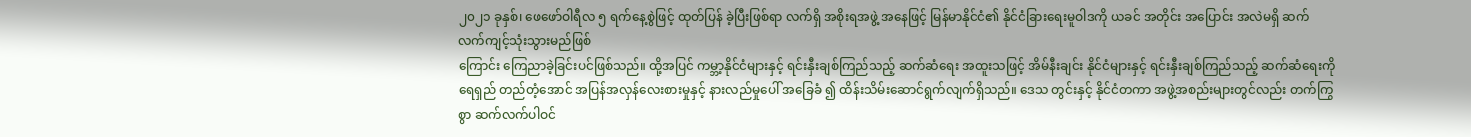၂၀၂၁ ခုနှစ်၊ ဖေဖော်ဝါရီလ ၅ ရက်နေ့စွဲဖြင့် ထုတ်ပြန် ခဲ့ပြီးဖြစ်ရာ လက်ရှိ အစိုးရအဖွဲ့ အနေဖြင့် မြန်မာနိုင်ငံ၏ နိုင်ငံခြားရေးမူဝါဒကို ယခင် အတိုင်း အပြောင်း အလဲမရှိ ဆက်လက်ကျင့်သုံးသွားမည်ဖြစ်
ကြောင်း ကြေညာခဲ့ခြင်းပင်ဖြစ်သည်။ ထို့အပြင် ကမ္ဘာ့နိုင်ငံများနှင့် ရင်းနှီးချစ်ကြည်သည့် ဆက်ဆံရေး အထူးသဖြင့် အိမ်နီးချင်း နိုင်ငံများနှင့် ရင်းနှီးချစ်ကြည်သည့် ဆက်ဆံရေးကို ရေရှည် တည်တံ့အောင် အပြန်အလှန်လေးစားမှုနှင့် နားလည်မှုပေါ် အခြေခံ ၍ ထိန်းသိမ်းဆောင်ရွက်လျက်ရှိသည်။ ဒေသ တွင်းနှင့် နိုင်ငံတကာ အဖွဲ့အစည်းများတွင်လည်း တက်ကြွစွာ ဆက်လက်ပါဝင်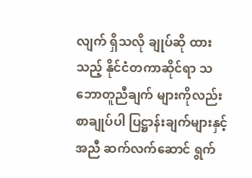လျက် ရှိသလို ချုပ်ဆို ထားသည့် နိုင်ငံတကာဆိုင်ရာ သဘောတူညီချက် များကိုလည်း စာချုပ်ပါ ပြဋ္ဌာန်းချက်များနှင့်အညီ ဆက်လက်ဆောင် ရွက်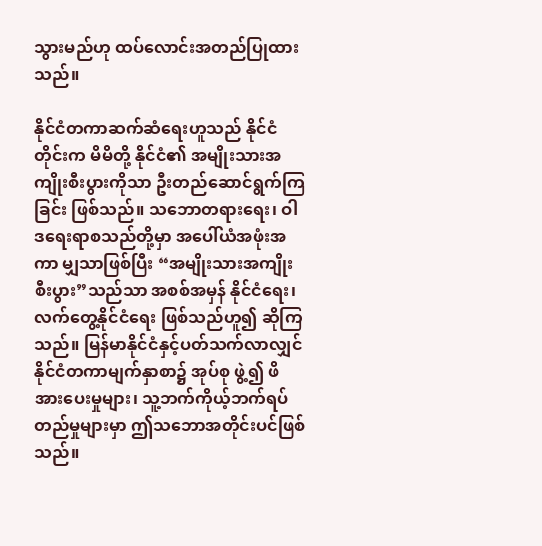သွားမည်ဟု ထပ်လောင်းအတည်ပြုထားသည်။

နိုင်ငံတကာဆက်ဆံရေးဟူသည် နိုင်ငံတိုင်းက မိမိတို့ နိုင်ငံ၏ အမျိုးသားအကျိုးစီးပွားကိုသာ ဦးတည်ဆောင်ရွက်ကြခြင်း ဖြစ်သည်။ သဘောတရားရေး၊ ဝါဒရေးရာစသည်တို့မှာ အပေါ်ယံအဖုံးအကာ မျှသာဖြစ်ပြီး “အမျိုးသားအကျိုးစီးပွား”သည်သာ အစစ်အမှန် နိုင်ငံရေး၊ လက်တွေ့နိုင်ငံရေး ဖြစ်သည်ဟူ၍ ဆိုကြသည်။ မြန်မာနိုင်ငံနှင့်ပတ်သက်လာလျှင် နိုင်ငံတကာမျက်နှာစာ၌ အုပ်စု ဖွဲ့၍ ဖိအားပေးမှုများ၊ သူ့ဘက်ကိုယ့်ဘက်ရပ်တည်မှုများမှာ ဤသဘောအတိုင်းပင်ဖြစ်သည်။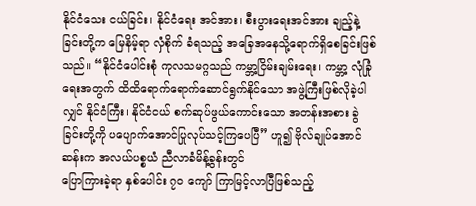နိုင်ငံသေး ငယ်ခြင်း၊ နိုင်ငံရေး အင်အား၊ စီးပွားရေးအင်အား ချည့်နဲ့ခြင်းတို့က မြေနိမ့်ရာ လှံစိုက် ခံရသည့် အခြေအနေသို့ရောက်ရှိစေခြင်းဖြစ်သည်။ “နိုင်ငံပေါင်းစုံ ကုလသမဂ္ဂသည် ကမ္ဘာ့ငြိမ်းချမ်းရေး၊ ကမ္ဘာ့ လုံခြုံရေးအတွက် ထိထိရောက်ရောက်ဆောင်ရွက်နိုင်သော အဖွဲ့ကြီးဖြစ်လိုခဲ့ပါလျှင် နိုင်ငံကြီး၊ နိုင်ငံငယ် စက်ဆုပ်ဖွယ်ကောင်းသော အတန်းအစား ခွဲခြင်းတို့ကို ပပျောက်အောင်ပြုလုပ်သင့်ကြပေပြီ” ဟူ၍ ဗိုလ်ချုပ်အောင်ဆန်းက အလယ်ပစ္စယံ ညီလာခံမိန့်ခွန်းတွင်
ပြောကြားခဲ့ရာ နှစ်ပေါင်း ၇၀ ကျော် ကြာမြင့်လာပြီဖြစ်သည့်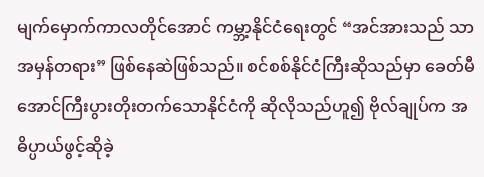မျက်မှောက်ကာလတိုင်အောင် ကမ္ဘာ့နိုင်ငံရေးတွင် “အင်အားသည် သာ အမှန်တရား” ဖြစ်နေဆဲဖြစ်သည်။ စင်စစ်နိုင်ငံကြီးဆိုသည်မှာ ခေတ်မီအောင်ကြီးပွားတိုးတက်သောနိုင်ငံကို ဆိုလိုသည်ဟူ၍ ဗိုလ်ချုပ်က အဓိပ္ပာယ်ဖွင့်ဆိုခဲ့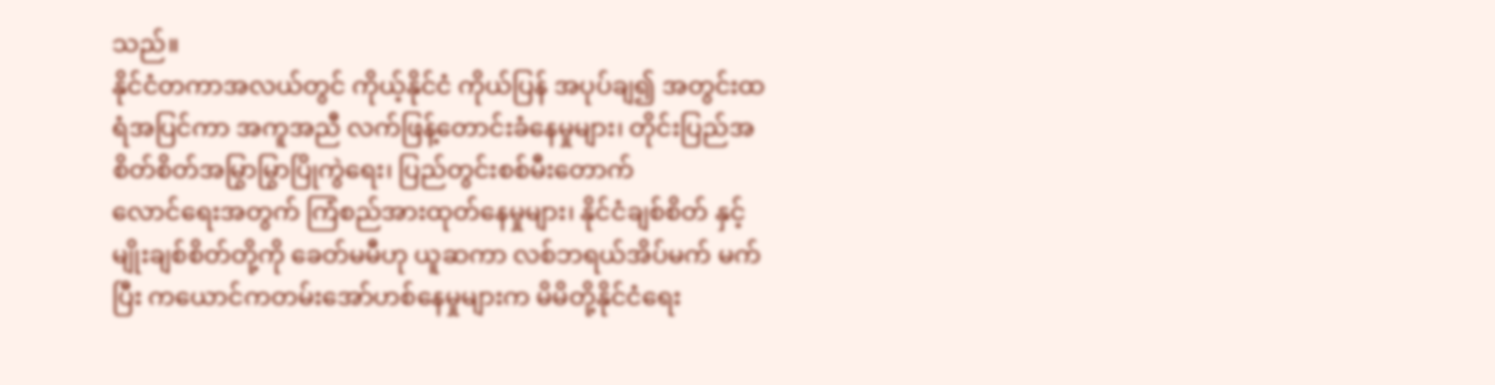သည်။
နိုင်ငံတကာအလယ်တွင် ကိုယ့်နိုင်ငံ ကိုယ်ပြန် အပုပ်ချ၍ အတွင်းထရံအပြင်ကာ အကူအညီ လက်ဖြန့်တောင်းခံနေမှုများ၊ တိုင်းပြည်အစိတ်စိတ်အမြွာမြွာပြိုကွဲရေး၊ ပြည်တွင်းစစ်မီးတောက်
လောင်ရေးအတွက် ကြံစည်အားထုတ်နေမှုများ၊ နိုင်ငံချစ်စိတ် နှင့် မျိုးချစ်စိတ်တို့ကို ခေတ်မမီဟု ယူဆကာ လစ်ဘရယ်အိပ်မက် မက်ပြီး ကယောင်ကတမ်းအော်ဟစ်နေမှုများက မိမိတို့နိုင်ငံရေး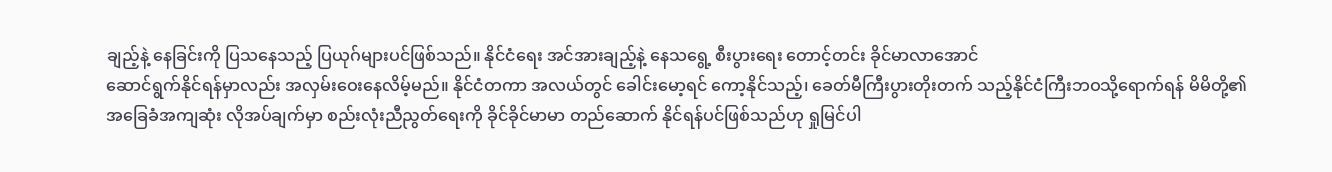ချည့်နဲ့ နေခြင်းကို ပြသနေသည့် ပြယုဂ်များပင်ဖြစ်သည်။ နိုင်ငံရေး အင်အားချည့်နဲ့ နေသရွေ့ စီးပွားရေး တောင့်တင်း ခိုင်မာလာအောင်
ဆောင်ရွက်နိုင်ရန်မှာလည်း အလှမ်းဝေးနေလိမ့်မည်။ နိုင်ငံတကာ အလယ်တွင် ခေါင်းမော့ရင် ကော့နိုင်သည့်၊ ခေတ်မီကြီးပွားတိုးတက် သည့်နိုင်ငံကြီးဘဝသို့ရောက်ရန် မိမိတို့၏ အခြေခံအကျဆုံး လိုအပ်ချက်မှာ စည်းလုံးညီညွတ်ရေးကို ခိုင်ခိုင်မာမာ တည်ဆောက် နိုင်ရန်ပင်ဖြစ်သည်ဟု ရှုမြင်ပါ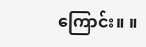ကြောင်း။ ။